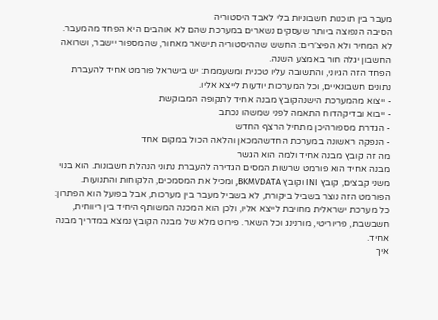מעבר בין תוכנות חשבוניות בלי לאבד היסטוריה
הסיבה הנפוצה ביותר שעסקים נשארים במערכת שהם לא אוהבים היא הפחד מהמעבר. לא המחיר ולא הפיצ׳רים: החשש שההיסטוריה תישאר מאחור, שהמספור יישבר, ושרואה החשבון יגלה חור באמצע השנה.
הפחד הזה הגיוני, והתשובה עליו טכנית ומשעממת: יש בישראל פורמט אחיד להעברת נתונים חשבונאיים, וכל המערכות יודעות לייצא אליו.
- ייצוא מהמערכת הישנהקובץ מבנה אחיד לתקופה המבוקשת
- ייבוא ובדיקהדוח התאמה לפני שמשהו נכתב
- הגדרת מספורהיכן מתחיל הרצף החדש
- הנפקה ראשונה במערכת החדשהמכאן והלאה הכול במקום אחד
מה זה קובץ מבנה אחיד ולמה הוא הגשר
מבנה אחיד הוא פורמט שרשות המסים הגדירה להעברת נתוני הנהלת חשבונות. הוא בנוי משני קבצים, קובץ INI וקובץ BKMVDATA, ומכיל את המסמכים, הלקוחות והתנועות.
הפורמט הזה נוצר בשביל ביקורת, לא בשביל מעבר בין מערכות, אבל בפועל הוא הפתרון: כל מערכת ישראלית מחויבת לייצא אליו, ולכן הוא המכנה המשותף היחיד בין ריווחית, חשבשבת, פריוריטי, מורנינג וכל השאר. פירוט מלא של מבנה הקובץ נמצא במדריך מבנה אחיד.
איך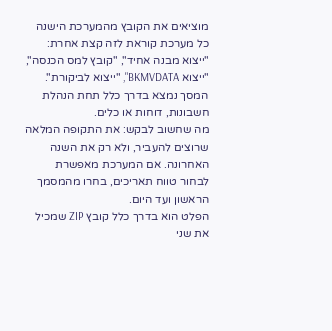מוציאים את הקובץ מהמערכת הישנה
כל מערכת קוראת לזה קצת אחרת: "ייצוא מבנה אחיד", "קובץ למס הכנסה", "ייצוא BKMVDATA", "ייצוא לביקורת". המסך נמצא בדרך כלל תחת הנהלת חשבונות, דוחות או כלים.
מה שחשוב לבקש: את התקופה המלאה שרוצים להעביר, ולא רק את השנה האחרונה. אם המערכת מאפשרת לבחור טווח תאריכים, בחרו מהמסמך הראשון ועד היום.
הפלט הוא בדרך כלל קובץ ZIP שמכיל את שני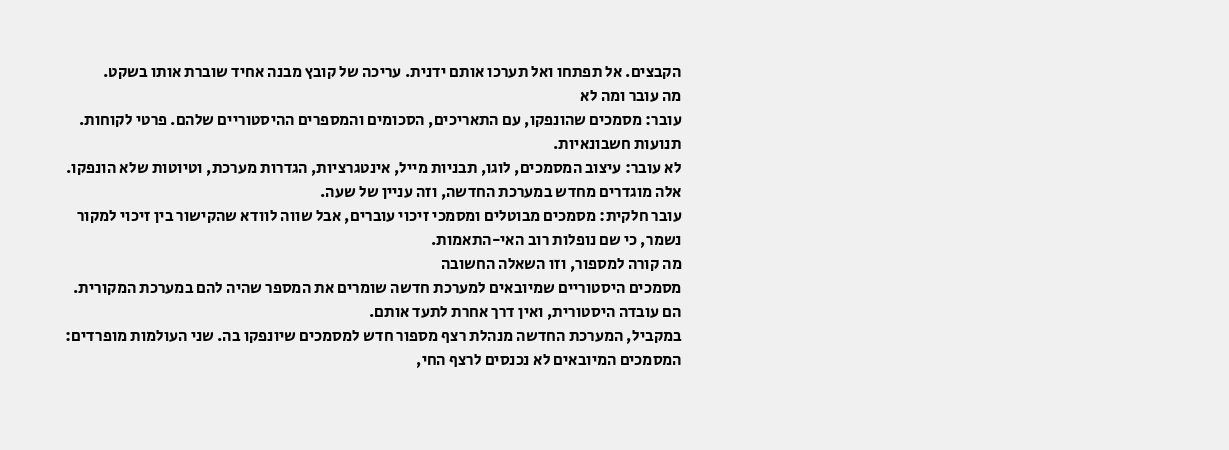הקבצים. אל תפתחו ואל תערכו אותם ידנית. עריכה של קובץ מבנה אחיד שוברת אותו בשקט.
מה עובר ומה לא
עובר: מסמכים שהונפקו, עם התאריכים, הסכומים והמספרים ההיסטוריים שלהם. פרטי לקוחות. תנועות חשבונאיות.
לא עובר: עיצוב המסמכים, לוגו, תבניות מייל, אינטגרציות, הגדרות מערכת, וטיוטות שלא הונפקו. אלה מוגדרים מחדש במערכת החדשה, וזה עניין של שעה.
עובר חלקית: מסמכים מבוטלים ומסמכי זיכוי עוברים, אבל שווה לוודא שהקישור בין זיכוי למקור נשמר, כי שם נופלות רוב האי-התאמות.
מה קורה למספור, וזו השאלה החשובה
מסמכים היסטוריים שמיובאים למערכת חדשה שומרים את המספר שהיה להם במערכת המקורית. הם עובדה היסטורית, ואין דרך אחרת לתעד אותם.
במקביל, המערכת החדשה מנהלת רצף מספור חדש למסמכים שיונפקו בה. שני העולמות מופרדים: המסמכים המיובאים לא נכנסים לרצף החי,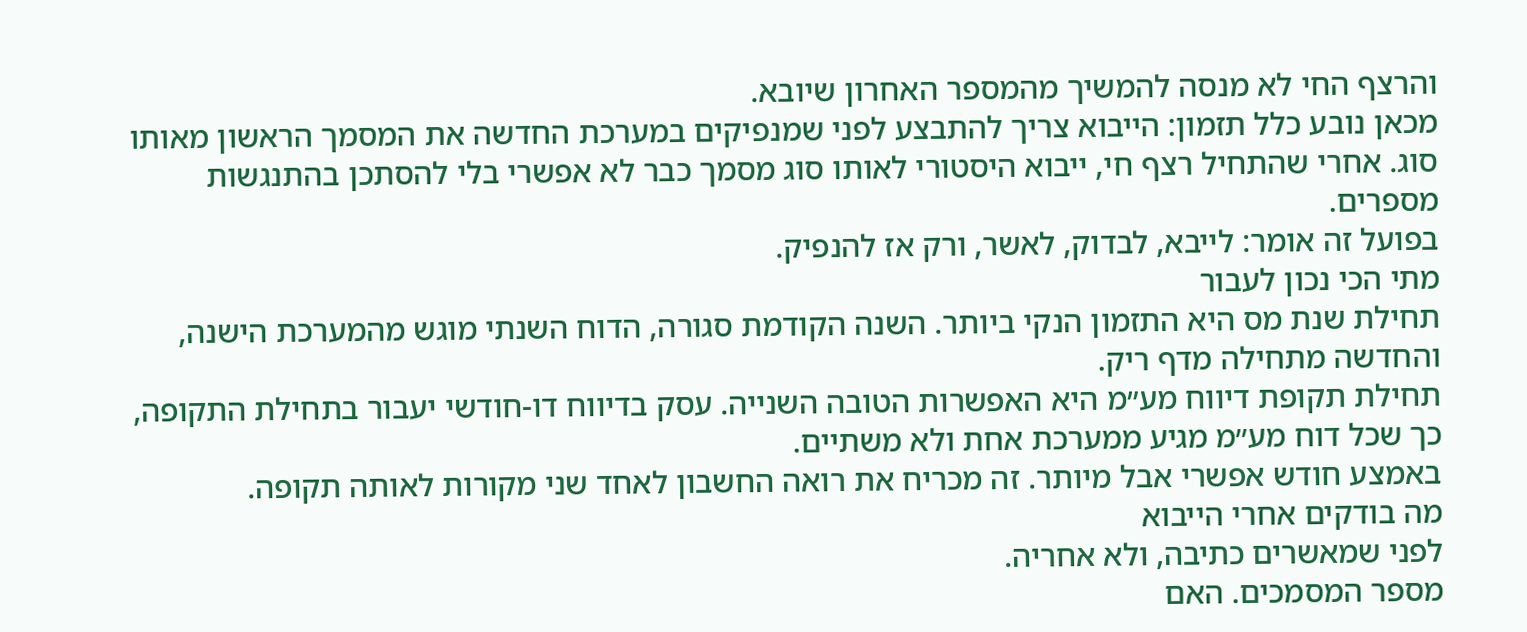והרצף החי לא מנסה להמשיך מהמספר האחרון שיובא.
מכאן נובע כלל תזמון: הייבוא צריך להתבצע לפני שמנפיקים במערכת החדשה את המסמך הראשון מאותו סוג. אחרי שהתחיל רצף חי, ייבוא היסטורי לאותו סוג מסמך כבר לא אפשרי בלי להסתכן בהתנגשות מספרים.
בפועל זה אומר: לייבא, לבדוק, לאשר, ורק אז להנפיק.
מתי הכי נכון לעבור
תחילת שנת מס היא התזמון הנקי ביותר. השנה הקודמת סגורה, הדוח השנתי מוגש מהמערכת הישנה, והחדשה מתחילה מדף ריק.
תחילת תקופת דיווח מע״מ היא האפשרות הטובה השנייה. עסק בדיווח דו-חודשי יעבור בתחילת התקופה, כך שכל דוח מע״מ מגיע ממערכת אחת ולא משתיים.
באמצע חודש אפשרי אבל מיותר. זה מכריח את רואה החשבון לאחד שני מקורות לאותה תקופה.
מה בודקים אחרי הייבוא
לפני שמאשרים כתיבה, ולא אחריה.
מספר המסמכים. האם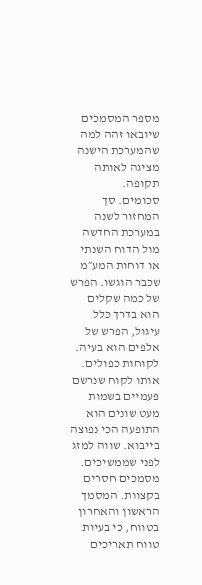מספר המסמכים שיובאו זהה למה שהמערכת הישנה מציגה לאותה תקופה.
סכומים. סך המחזור לשנה במערכת החדשה מול הדוח השנתי או דוחות המע״מ שכבר הוגשו. הפרש של כמה שקלים הוא בדרך כלל עיגול, הפרש של אלפים הוא בעיה.
לקוחות כפולים. אותו לקוח שנרשם פעמיים בשמות מעט שונים הוא התופעה הכי נפוצה בייבוא. שווה למזג לפני שממשיכים.
מסמכים חסרים בקצוות. המסמך הראשון והאחרון בטווח, כי בעיות טווח תאריכים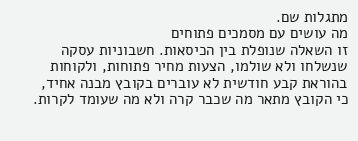מתגלות שם.
מה עושים עם מסמכים פתוחים
זו השאלה שנופלת בין הכיסאות. חשבוניות עסקה שנשלחו ולא שולמו, הצעות מחיר פתוחות, ולקוחות בהוראת קבע חודשית לא עוברים בקובץ מבנה אחיד, כי הקובץ מתאר מה שכבר קרה ולא מה שעומד לקרות.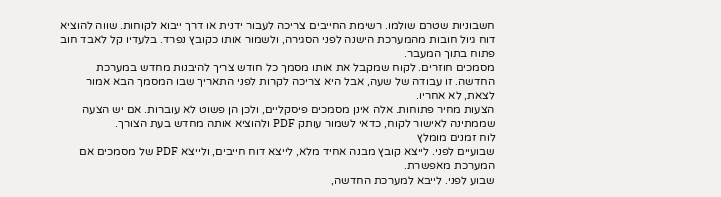חשבוניות שטרם שולמו. רשימת החייבים צריכה לעבור ידנית או דרך ייבוא לקוחות. שווה להוציא דוח גיול חובות מהמערכת הישנה לפני הסגירה, ולשמור אותו כקובץ נפרד. בלעדיו קל לאבד חוב פתוח בתוך המעבר.
מסמכים חוזרים. לקוח שמקבל את אותו מסמך כל חודש צריך להיבנות מחדש במערכת החדשה. זו עבודה של שעה, אבל היא צריכה לקרות לפני התאריך שבו המסמך הבא אמור לצאת, לא אחריו.
הצעות מחיר פתוחות. אלה אינן מסמכים פיסקליים, ולכן הן פשוט לא עוברות. אם יש הצעה שממתינה לאישור לקוח, כדאי לשמור עותק PDF ולהוציא אותה מחדש בעת הצורך.
לוח זמנים מומלץ
שבועיים לפני. לייצא קובץ מבנה אחיד מלא, לייצא דוח חייבים, ולייצא PDF של מסמכים אם המערכת מאפשרת.
שבוע לפני. לייבא למערכת החדשה,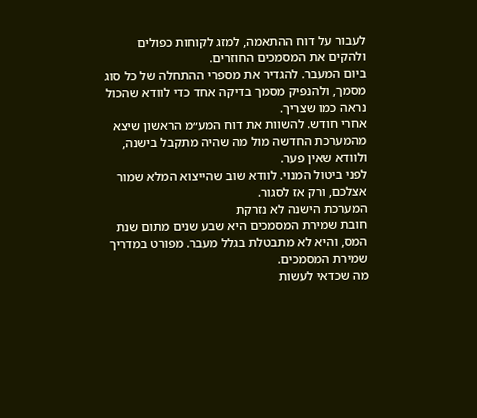לעבור על דוח ההתאמה, למזג לקוחות כפולים ולהקים את המסמכים החוזרים.
ביום המעבר. להגדיר את מספרי ההתחלה של כל סוג מסמך, ולהנפיק מסמך בדיקה אחד כדי לוודא שהכול נראה כמו שצריך.
אחרי חודש. להשוות את דוח המע״מ הראשון שיצא מהמערכת החדשה מול מה שהיה מתקבל בישנה, ולוודא שאין פער.
לפני ביטול המנוי. לוודא שוב שהייצוא המלא שמור אצלכם, ורק אז לסגור.
המערכת הישנה לא נזרקת
חובת שמירת המסמכים היא שבע שנים מתום שנת המס, והיא לא מתבטלת בגלל מעבר. מפורט במדריך שמירת המסמכים.
מה שכדאי לעשות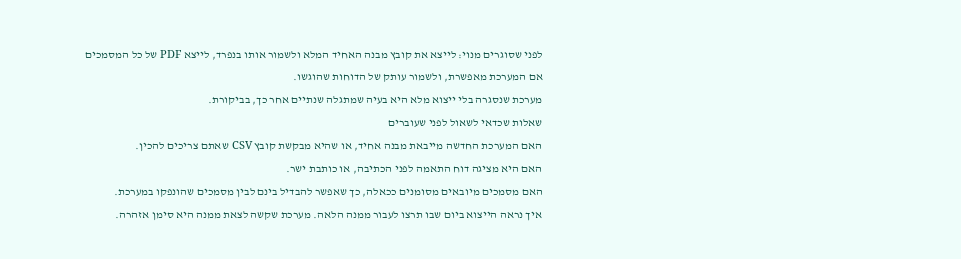לפני שסוגרים מנוי: לייצא את קובץ מבנה האחיד המלא ולשמור אותו בנפרד, לייצא PDF של כל המסמכים אם המערכת מאפשרת, ולשמור עותק של הדוחות שהוגשו.
מערכת שנסגרה בלי ייצוא מלא היא בעיה שמתגלה שנתיים אחר כך, בביקורת.
שאלות שכדאי לשאול לפני שעוברים
האם המערכת החדשה מייבאת מבנה אחיד, או שהיא מבקשת קובץ CSV שאתם צריכים להכין.
האם היא מציגה דוח התאמה לפני הכתיבה, או כותבת ישר.
האם מסמכים מיובאים מסומנים ככאלה, כך שאפשר להבדיל בינם לבין מסמכים שהונפקו במערכת.
איך נראה הייצוא ביום שבו תרצו לעבור ממנה הלאה. מערכת שקשה לצאת ממנה היא סימן אזהרה.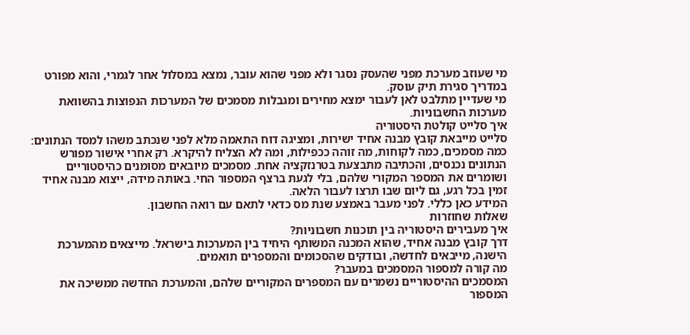מי שעוזב מערכת מפני שהעסק נסגר ולא מפני שהוא עובר, נמצא במסלול אחר לגמרי, והוא מפורט במדריך סגירת תיק עוסק.
מי שעדיין מתלבט לאן לעבור ימצא מחירים ומגבלות מסמכים של המערכות הנפוצות בהשוואת מערכות החשבוניות.
איך סלייט קולטת היסטוריה
סלייט מייבאת קובץ מבנה אחיד ישירות, ומציגה דוח התאמה מלא לפני שנכתב משהו למסד הנתונים: כמה מסמכים, כמה לקוחות, מה זוהה ככפילות, ומה לא הצליח להיקרא. רק אחרי אישור מפורש הנתונים נכנסים, והכתיבה מתבצעת בטרנזקציה אחת. מסמכים מיובאים מסומנים כהיסטוריים ושומרים את המספר המקורי שלהם, בלי לגעת ברצף המספור החי. באותה מידה, ייצוא מבנה אחיד זמין בכל רגע, גם ליום שבו תרצו לעבור הלאה.
המידע כאן כללי. לפני מעבר באמצע שנת מס כדאי לתאם עם רואה החשבון.
שאלות שחוזרות
איך מעבירים היסטוריה בין תוכנות חשבוניות?
דרך קובץ מבנה אחיד, שהוא המכנה המשותף היחיד בין המערכות בישראל. מייצאים מהמערכת הישנה, מייבאים לחדשה, ובודקים שהסכומים והמספרים תואמים.
מה קורה למספור המסמכים במעבר?
המסמכים ההיסטוריים נשמרים עם המספרים המקוריים שלהם, והמערכת החדשה ממשיכה את המספור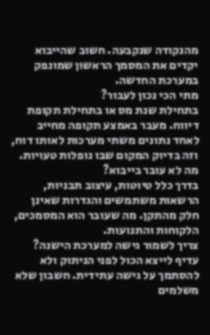מהנקודה שנקבעה. חשוב שהייבוא יקדים את המסמך הראשון שמונפק במערכת החדשה.
מתי הכי נכון לעבור?
בתחילת שנת מס או בתחילת תקופת דיווח. מעבר באמצע תקופה מחייב לאחד נתונים משתי מערכות לאותו דוח, וזה בדיוק המקום שבו נופלות טעויות.
מה לא עובר בייבוא?
בדרך כלל טיוטות, עיצוב תבניות, הרשאות משתמשים והגדרות שאינן חלק מהתקן. מה שעובר הוא המסמכים, הלקוחות והתנועות.
צריך לשמור גישה למערכת הישנה?
עדיף לייצא הכול לפני הניתוק ולא להסתמך על גישה עתידית. חשבון שלא משלמים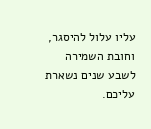עליו עלול להיסגר, וחובת השמירה לשבע שנים נשארת עליכם.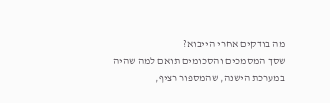מה בודקים אחרי הייבוא?
שסך המסמכים והסכומים תואם למה שהיה במערכת הישנה, שהמספור רציף,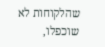שהלקוחות לא שוכפלו,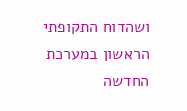ושהדוח התקופתי הראשון במערכת החדשה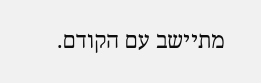מתיישב עם הקודם.